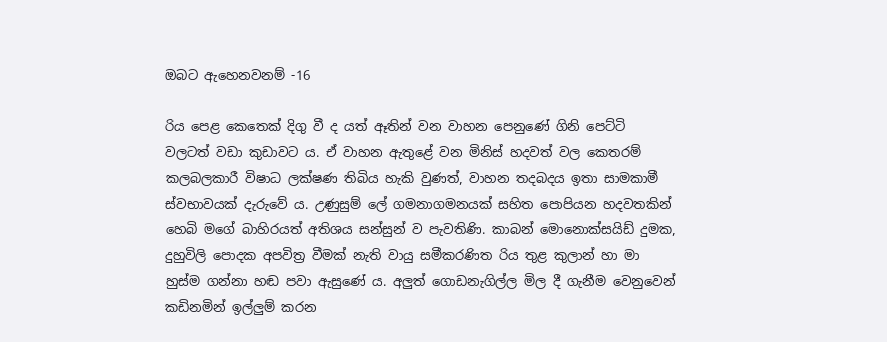ඔබට ඇහෙනවනම් -16

රිය පෙළ කෙතෙක් දිගු වී ද යත් ඈතින් වන වාහන පෙනුණේ ගිනි පෙට්ටි වලටත් වඩා කුඩාවට ය. ඒ වාහන ඇතුළේ වන මිනිස් හදවත් වල කෙතරම් කලබලකාරී විෂාධ ලක්ෂණ තිබිය හැකි වුණත්, වාහන තදබදය ඉතා සාමකාමී ස්වභාවයක් දැරුවේ ය. උණුසුම් ලේ ගමනාගමනයක් සහිත පොපියන හදවතකින් හෙබි මගේ බාහිරයත් අතිශය සන්සුන් ව පැවතිණි. කාබන් මොනොක්සයිඩ් දුමක, දුහුවිලි පොදක අපවිත්‍ර වීමක් නැති වායු සමීකරණිත රිය තුළ කුලාන් හා මා හුස්ම ගන්නා හඬ පවා ඇසුණේ ය. අලුත් ගොඩනැගිල්ල මිල දී ගැනීම වෙනුවෙන් කඩිනමින් ඉල්ලුම් කරන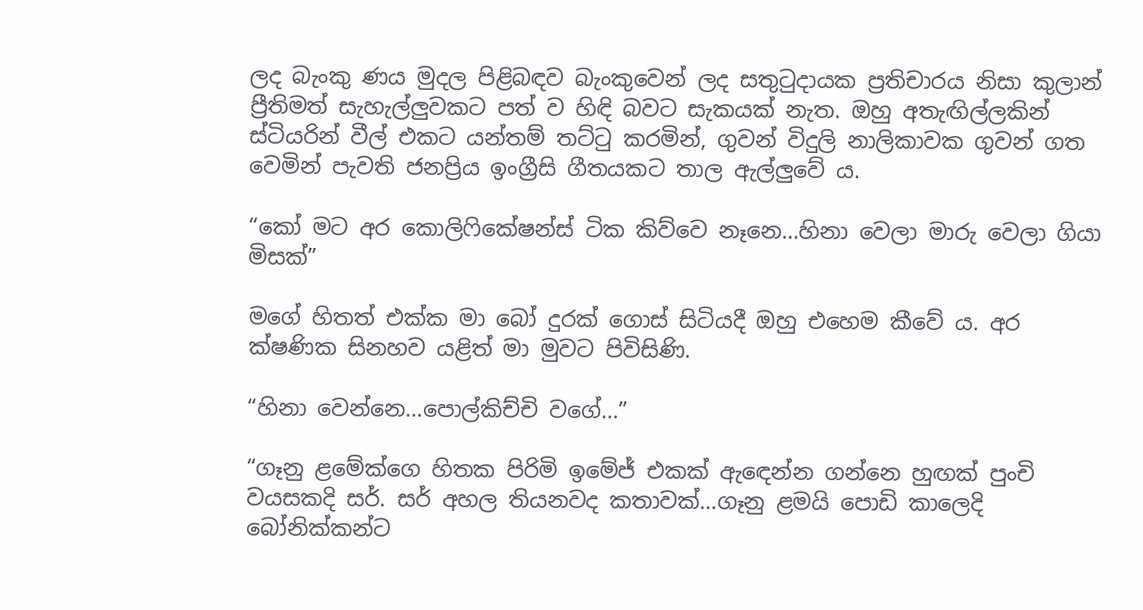ලද බැංකු ණය මුදල පිළිබඳව බැංකුවෙන් ලද සතුටුදායක ප්‍රතිචාරය නිසා කුලාන් ප්‍රීතිමත් සැහැල්ලුවකට පත් ව හිඳි බවට සැකයක් නැත. ඔහු අතැඟිල්ලකින් ස්ටියරින් වීල් එකට යන්තම් තට්ටු කරමින්, ගුවන් විදුලි නාලිකාවක ගුවන් ගත වෙමින් පැවති ජනප්‍රිය ඉංග්‍රීසි ගීතයකට තාල ඇල්ලුවේ ය.

“කෝ මට අර කොලිෆිකේෂන්ස් ටික කිව්වෙ නෑනෙ…හිනා වෙලා මාරු වෙලා ගියා මිසක්”

මගේ හිතත් එක්ක මා බෝ දුරක් ගොස් සිටියදී ඔහු එහෙම කීවේ ය. අර ක්ෂණික සිනහව යළිත් මා මුවට පිවිසිණි.

“හිනා වෙන්නෙ…පොල්කිච්චි වගේ…”

“ගෑනු ළමේක්ගෙ හිතක පිරිමි ඉමේජ් එකක් ඇඳෙන්න ගන්නෙ හුඟක් පුංචි වයසකදි සර්. සර් අහල තියනවද කතාවක්…ගෑනු ළමයි පොඩි කාලෙදි බෝනික්කන්ට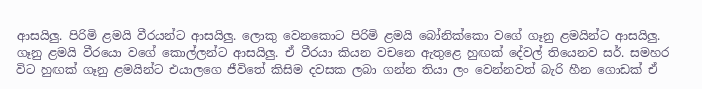ආසයිලු. පිරිමි ළමයි වීරයන්ට ආසයිලු. ලොකු වෙනකොට පිරිමි ළමයි බෝනික්කො වගේ ගෑනු ළමයින්ට ආසයිලු. ගෑනු ළමයි වීරයො වගේ කොල්ලන්ට ආසයිලු. ඒ වීරයා කියන වචනෙ ඇතුළෙ හුඟක් දේවල් තියෙනව සර්. සමහර විට හුඟක් ගෑනු ළමයින්ට එයාලගෙ ජීවිතේ කිසිම දවසක ලබා ගන්න තියා ලං වෙන්නවත් බැරි හීන ගොඩක් ඒ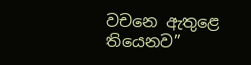වචනෙ ඇතුළෙ තියෙනව”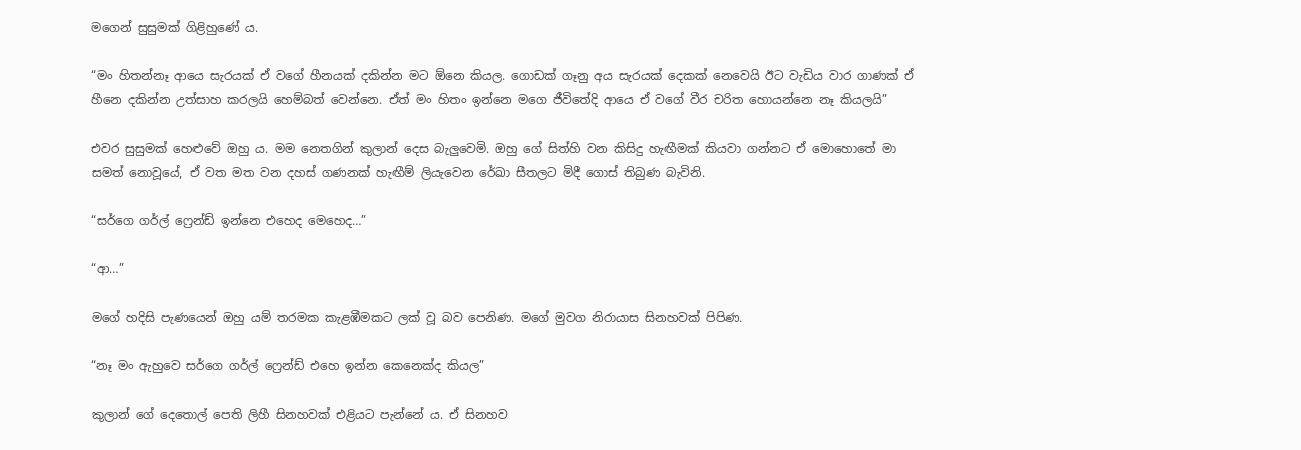මගෙන් සුසුමක් ගිළිහුණේ ය.

“මං හිතන්නෑ ආයෙ සැරයක් ඒ වගේ හීනයක් දකින්න මට ඕනෙ කියල. ගොඩක් ගෑනු අය සැරයක් දෙකක් නෙවෙයි ඊට වැඩිය වාර ගාණක් ඒ හීනෙ දකින්න උත්සාහ කරලයි හෙම්බත් වෙන්නෙ. ඒත් මං හිතං ඉන්නෙ මගෙ ජීවිතේදි ආයෙ ඒ වගේ වීර චරිත හොයන්නෙ නෑ කියලයි”

එවර සුසුමක් හෙළුවේ ඔහු ය. මම නෙතගින් කුලාන් දෙස බැලුවෙමි. ඔහු ගේ සිත්හි වන කිසිදු හැඟීමක් කියවා ගන්නට ඒ මොහොතේ මා සමත් නොවූයේ, ඒ වත මත වන දහස් ගණනක් හැඟීම් ලියැවෙන රේඛා සීතලට මිදී ගොස් තිබුණ බැවිනි.

“සර්ගෙ ගර්ල් ෆ්‍රෙන්ඩ් ඉන්නෙ එහෙද මෙහෙද…”

“ආ…”

මගේ හදිසි පැණයෙන් ඔහු යම් තරමක කැළඹීමකට ලක් වූ බව පෙනිණ. මගේ මුවග නිරායාස සිනහවක් පිපිණ.

“නෑ මං ඇහුවෙ සර්ගෙ ගර්ල් ෆ්‍රෙන්ඩ් එහෙ ඉන්න කෙනෙක්ද කියල”

කුලාන් ගේ දෙතොල් පෙති ලිහී සිනහවක් එළියට පැන්නේ ය. ඒ සිනහව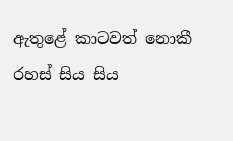ඇතුළේ කාටවත් නොකී රහස් සිය සිය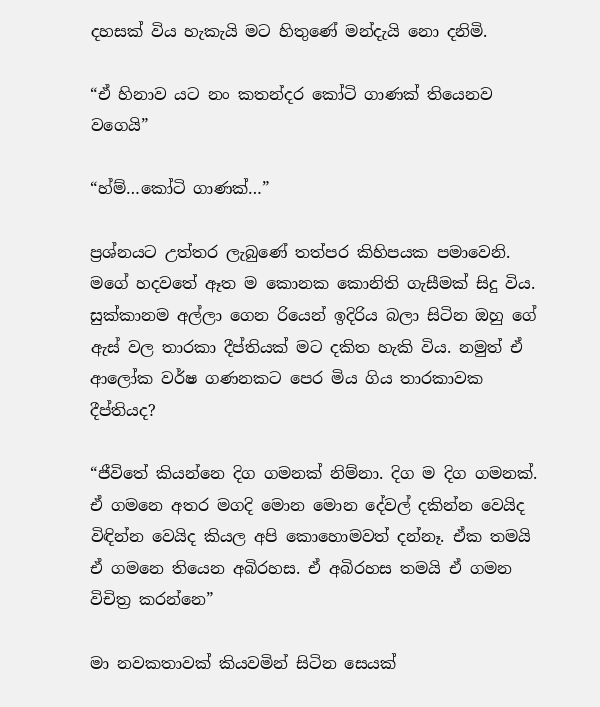දහසක් විය හැකැයි මට හිතුණේ මන්දැයි නො දනිමි.

“ඒ හිනාව යට නං කතන්දර කෝටි ගාණක් තියෙනව වගෙයි”

“හ්ම්…කෝටි ගාණක්…”

ප්‍රශ්නයට උත්තර ලැබුණේ තත්පර කිහිපයක පමාවෙනි. මගේ හදවතේ ඈත ම කොනක කොනිති ගැසීමක් සිදු විය. සුක්කානම අල්ලා ගෙන රියෙන් ඉදිරිය බලා සිටින ඔහු ගේ ඇස් වල තාරකා දීප්තියක් මට දකිත හැකි විය. නමුත් ඒ ආලෝක වර්ෂ ගණනකට පෙර මිය ගිය තාරකාවක දීප්තියද?

“ජීවිතේ කියන්නෙ දිග ගමනක් නිම්නා. දිග ම දිග ගමනක්. ඒ ගමනෙ අතර මගදි මොන මොන දේවල් දකින්න වෙයිද විඳින්න වෙයිද කියල අපි කොහොමවත් දන්නෑ. ඒක තමයි ඒ ගමනෙ තියෙන අබිරහස. ඒ අබිරහස තමයි ඒ ගමන විචිත්‍ර කරන්නෙ”

මා නවකතාවක් කියවමින් සිටින සෙයක්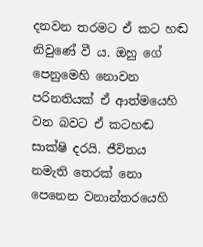දනවන තරමට ඒ කට හඬ නිවුණේ වී ය. ඔහු ගේ පෙනුමෙහි නොවන පරිනතියක් ඒ ආත්මයෙහි වන බවට ඒ කටහඬ සාක්ෂි දරයි. ජීවිතය නමැති තෙරක් නො පෙනෙන වනාන්තරයෙහි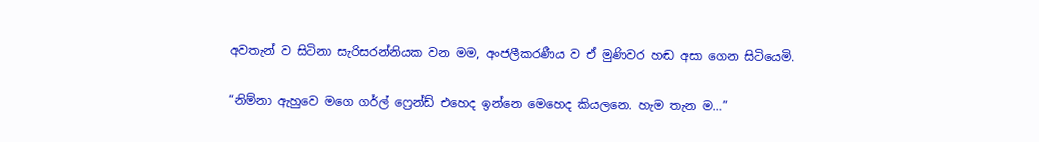අවතැන් ව සිටිනා සැරිසරන්නියක වන මම, අංජලීකරණීය ව ඒ මුණිවර හඬ අසා ගෙන සිටියෙමි.

“නිම්නා ඇහුවෙ මගෙ ගර්ල් ෆ්‍රෙන්ඩ් එහෙද ඉන්නෙ මෙහෙද කියලනෙ. හැම තැන ම…”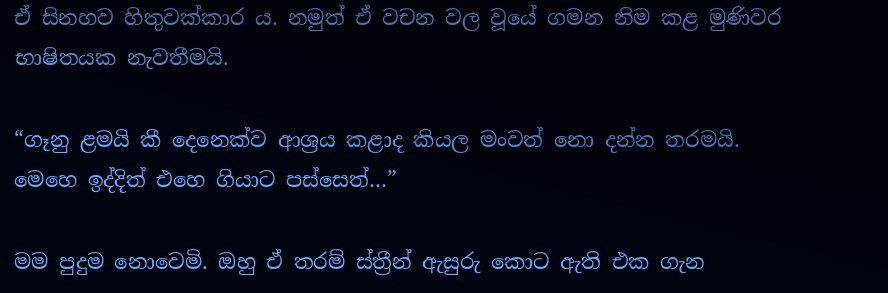ඒ සිනහව හිතුවක්කාර ය. නමුත් ඒ වචන වල වූයේ ගමන නිම කළ මුණිවර භාෂිතයක නැවතීමයි.

“ගෑනු ළමයි කී දෙනෙක්ව ආශ්‍රය කළාද කියල මංවත් නො දන්න තරමයි. මෙහෙ ඉද්දිත් එහෙ ගියාට පස්සෙත්…”

මම පුදුම නොවෙමි. ඔහු ඒ තරම් ස්ත්‍රීන් ඇසුරු කොට ඇති එක ගැන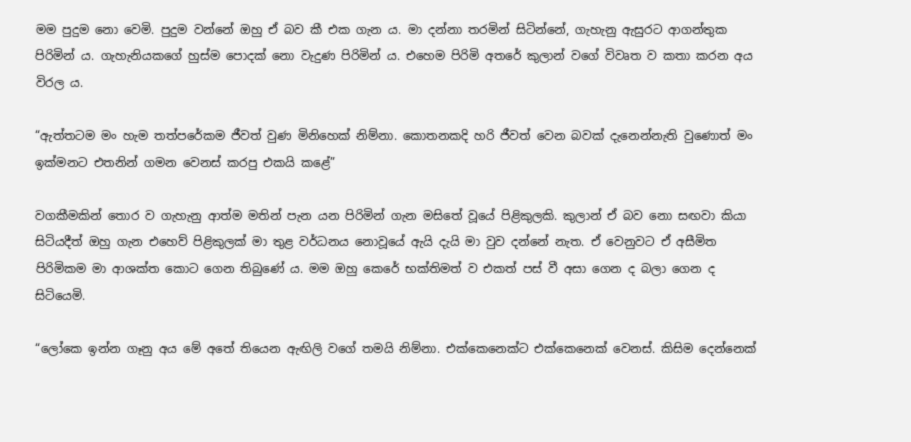මම පුදුම නො වෙමි. පුදුම වන්නේ ඔහු ඒ බව කී එක ගැන ය. මා දන්නා තරමින් සිටින්නේ, ගැහැනු ඇසුරට ආගන්තුක පිරිමින් ය. ගැහැනියකගේ හුස්ම පොදක් නො වැදුණ පිරිමින් ය. එහෙම පිරිමි අතරේ කුලාන් වගේ විවෘත ව කතා කරන අය විරල ය.

“ඇත්තටම මං හැම තත්පරේකම ජීවත් වුණ මිනිහෙක් නිම්නා. කොතනකදි හරි ජීවත් වෙන බවක් දැනෙන්නැති වුණොත් මං ඉක්මනට එතනින් ගමන වෙනස් කරපු එකයි කළේ”

වගකීමකින් තොර ව ගැහැනු ආත්ම මතින් පැන යන පිරිමින් ගැන මසිතේ වූයේ පිළිකුලකි. කුලාන් ඒ බව නො සඟවා කියා සිටියදීත් ඔහු ගැන එහෙව් පිළිකුලක් මා තුළ වර්ධනය නොවූයේ ඇයි දැයි මා වුව දන්නේ නැත. ඒ වෙනුවට ඒ අසීමිත පිරිමිකම මා ආශක්ත කොට ගෙන තිබුණේ ය. මම ඔහු කෙරේ භක්තිමත් ව එකත් පස් වී අසා ගෙන ද බලා ගෙන ද සිටියෙමි.

“ලෝකෙ ඉන්න ගෑනු අය මේ අතේ තියෙන ඇඟිලි වගේ තමයි නිම්නා. එක්කෙනෙක්ට එක්කෙනෙක් වෙනස්. කිසිම දෙන්නෙක්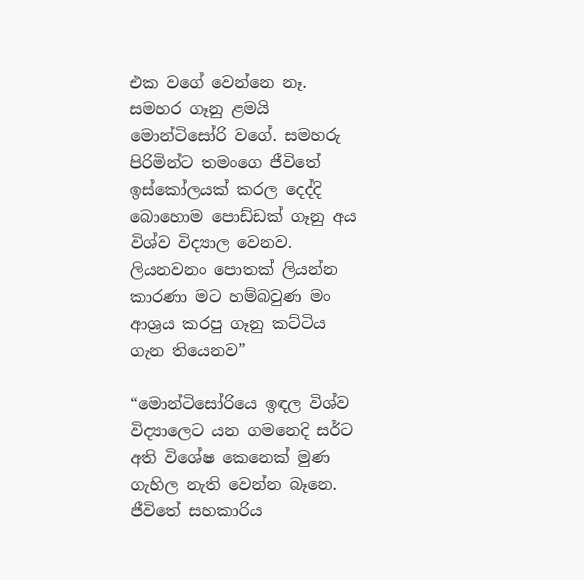එක වගේ වෙන්නෙ නෑ. සමහර ගෑනු ළමයි මොන්ටිසෝරි වගේ. සමහරු පිරිමින්ට තමංගෙ ජීවිතේ ඉස්කෝලයක් කරල දෙද්දි බොහොම පොඩ්ඩක් ගෑනු අය විශ්ව විද්‍යාල වෙනව. ලියනවනං පොතක් ලියන්න කාරණා මට හම්බවුණ මං ආශ්‍රය කරපු ගෑනු කට්ටිය ගැන තියෙනව”

“මොන්ටිසෝරියෙ ඉඳල විශ්ව විද්‍යාලෙට යන ගමනෙදි සර්ට අති විශේෂ කෙනෙක් මුණ ගැහිල නැති වෙන්න බෑනෙ. ජීවිතේ සහකාරිය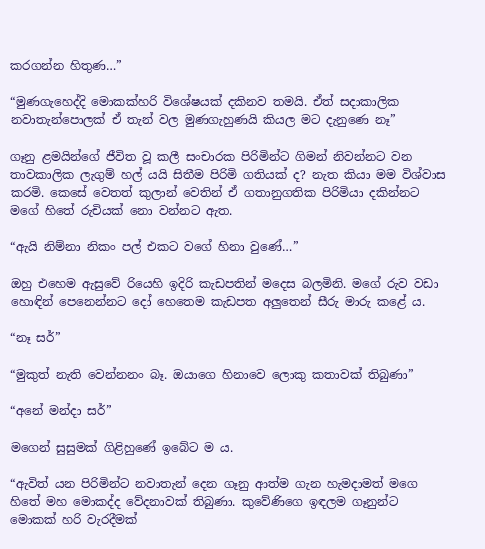කරගන්න හිතුණ…”

“මුණගැහෙද්දි මොකක්හරි විශේෂයක් දකිනව තමයි. ඒත් සදාකාලික නවාතැන්පොලක් ඒ තැන් වල මුණගැහුණයි කියල මට දැනුණෙ නෑ”

ගෑනු ළමයින්ගේ ජීවිත වූ කලී සංචාරක පිරිමින්ට ගිමන් නිවන්නට වන තාවකාලික ලැගුම් හල් යයි සිතීම පිරිමි ගතියක් ද? නැත කියා මම විශ්වාස කරමි. කෙසේ වෙතත් කුලාන් වෙතින් ඒ ගතානුගතික පිරිමියා දකින්නට මගේ හිතේ රුචියක් නො වන්නට ඇත.

“ඇයි නිම්නා නිකං පල් එකට වගේ හිනා වුණේ…”

ඔහු එහෙම ඇසුවේ රියෙහි ඉදිරි කැඩපතින් මදෙස බලමිනි. මගේ රුව වඩා හොඳින් පෙනෙන්නට දෝ හෙතෙම කැඩපත අලුතෙන් සීරු මාරු කළේ ය.

“නෑ සර්”

“මුකුත් නැති වෙන්නනං බෑ. ඔයාගෙ හිනාවෙ ලොකු කතාවක් තිබුණා”

“අනේ මන්දා සර්”

මගෙන් සුසුමක් ගිළිහුණේ ඉබේට ම ය.

“ඇවිත් යන පිරිමින්ට නවාතැන් දෙන ගෑනු ආත්ම ගැන හැමදාමත් මගෙ හිතේ මහ මොකද්ද වේදනාවක් තිබුණා. කුවේණිගෙ ඉඳලම ගෑනුන්ට මොකක් හරි වැරදීමක්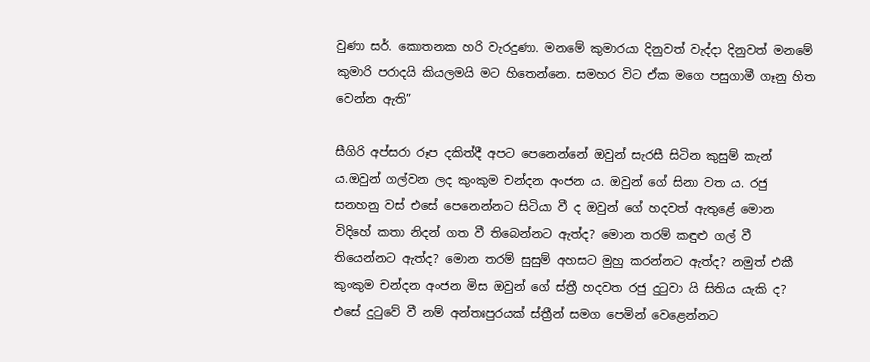වුණා සර්. කොතනක හරි වැරදුණා. මනමේ කුමාරයා දිනුවත් වැද්දා දිනුවත් මනමේ කුමාරි පරාදයි කියලමයි මට හිතෙන්නෙ. සමහර විට ඒක මගෙ පසුගාමී ගෑනු හිත වෙන්න ඇති”

සීගිරි අප්සරා රූප දකිත්දී අපට පෙනෙන්නේ ඔවුන් සැරසී සිටින කුසුම් කැන් ය.ඔවුන් ගල්වන ලද කුංකුම චන්දන අංජන ය. ඔවුන් ගේ සිනා වත ය. රජු සනහනු වස් එසේ පෙනෙන්නට සිටියා වී ද ඔවුන් ගේ හදවත් ඇතුළේ මොන විදිහේ කතා නිදන් ගත වී තිබෙන්නට ඇත්ද? මොන තරම් කඳුළු ගල් වී තියෙන්නට ඇත්ද? මොන තරම් සුසුම් අහසට මුහු කරන්නට ඇත්ද? නමුත් එකී කුංකුම චන්දන අංජන මිස ඔවුන් ගේ ස්ත්‍රී හදවත රජු දුටුවා යි සිතිය යැකි ද? එසේ දුටුවේ වී නම් අන්තඃපුරයක් ස්ත්‍රීන් සමග පෙමින් වෙළෙන්නට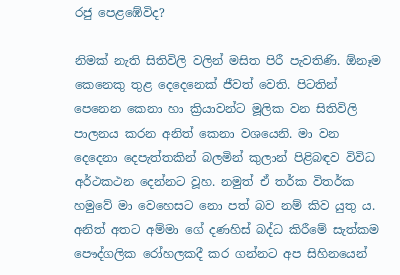රජු පෙළඹේවිද?

නිමක් නැති සිතිවිලි වලින් මසිත පිරී පැවතිණි. ඕනෑම කෙනෙකු තුළ දෙදෙනෙක් ජීවත් වෙති. පිටතින් පෙනෙන කෙනා හා ක්‍රියාවන්ට මූලික වන සිතිවිලි පාලනය කරන අනිත් කෙනා වශයෙනි. මා වන දෙදෙනා දෙපැත්තකින් බලමින් කුලාන් පිළිබඳව විවිධ අර්ථකථන දෙන්නට වූහ. නමුත් ඒ තර්ක විතර්ක හමුවේ මා වෙහෙසට නො පත් බව නම් කිව යුතු ය. අනිත් අතට අම්මා ගේ දණහිස් බද්ධ කිරීමේ සැත්කම  පෞද්ගලික රෝහලකදී කර ගන්නට අප සිහිනයෙන්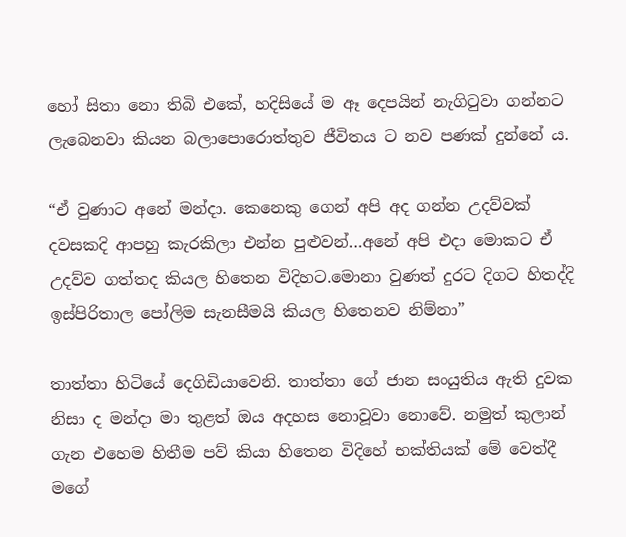හෝ සිතා නො තිබි එකේ, හදිසියේ ම ඈ දෙපයින් නැගිටුවා ගන්නට ලැබෙනවා කියන බලාපොරොත්තුව ජීවිතය ට නව පණක් දුන්නේ ය.

“ඒ වුණාට අනේ මන්දා. කෙනෙකු ගෙන් අපි අද ගන්න උදව්වක් දවසකදි ආපහු කැරකිලා එන්න පුළුවන්…අනේ අපි එදා මොකට ඒ උදව්ව ගත්තද කියල හිතෙන විදිහට.මොනා වුණත් දුරට දිගට හිතද්දි ඉස්පිරිතාල පෝලිම සැනසීමයි කියල හිතෙනව නිම්නා”

තාත්තා හිටියේ දෙගිඩියාවෙනි. තාත්තා ගේ ජාන සංයුතිය ඇති දුවක නිසා ද මන්දා මා තුළත් ඔය අදහස නොවූවා නොවේ. නමුත් කුලාන් ගැන එහෙම හිතීම පව් කියා හිතෙන විදිහේ භක්තියක් මේ වෙත්දී මගේ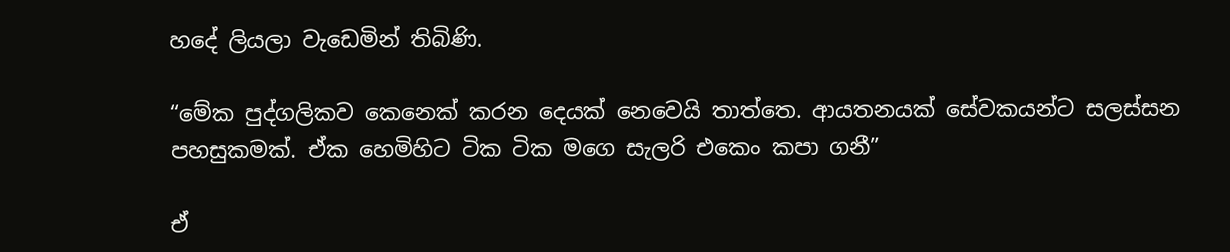හදේ ලියලා වැඩෙමින් තිබිණි.

“මේක පුද්ගලිකව කෙනෙක් කරන දෙයක් නෙවෙයි තාත්තෙ. ආයතනයක් සේවකයන්ට සලස්සන පහසුකමක්. ඒක හෙමිහිට ටික ටික මගෙ සැලරි එකෙං කපා ගනී”

ඒ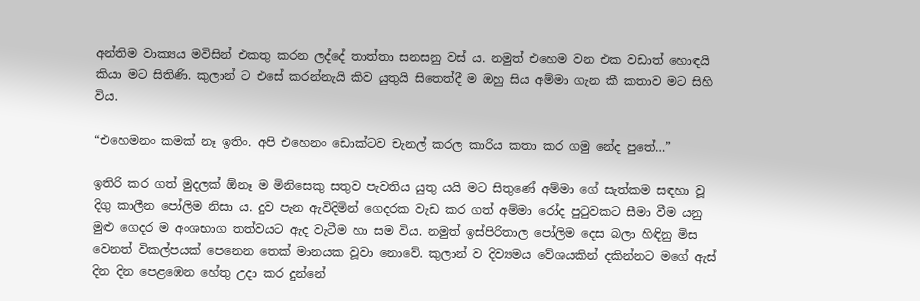අන්තිම වාක්‍යය මවිසින් එකතු කරන ලද්දේ තාත්තා සනසනු වස් ය. නමුත් එහෙම වන එක වඩාත් හොඳයි කියා මට සිතිණි. කුලාන් ට එසේ කරන්නැයි කිව යුතුයි සිතෙත්දී ම ඔහු සිය අම්මා ගැන කී කතාව මට සිහි විය.

“එහෙමනං කමක් නෑ ඉතිං. අපි එහෙනං ඩොක්ටව චැනල් කරල කාරිය කතා කර ගමු නේද පුතේ…”

ඉතිරි කර ගත් මුදලක් ඕනෑ ම මිනිසෙකු සතුව පැවතිය යුතු යයි මට සිතුණේ අම්මා ගේ සැත්කම සඳහා වූ දිගු කාලීන පෝලිම නිසා ය. දුව පැන ඇවිදිමින් ගෙදරක වැඩ කර ගත් අම්මා රෝද පුටුවකට සීමා වීම යනු මුළු ගෙදර ම අංශභාග තත්වයට ඇද වැටීම හා සම විය. නමුත් ඉස්පිරිතාල පෝලිම දෙස බලා හිඳිනු මිස වෙනත් විකල්පයක් පෙනෙන තෙක් මානයක වූවා නොවේ. කුලාන් ව දිව්‍යමය වේශයකින් දකින්නට මගේ ඇස් දින දින පෙළඹෙන හේතු උදා කර දුන්නේ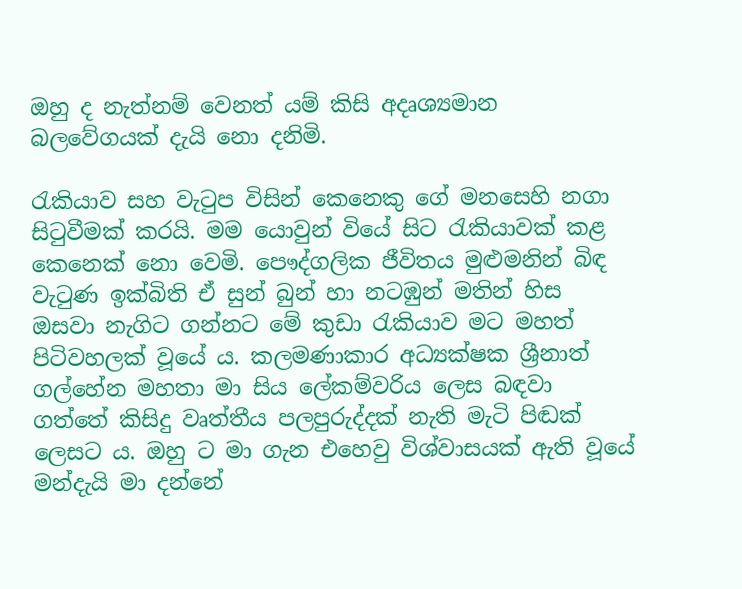ඔහු ද නැත්නම් වෙනත් යම් කිසි අදෘශ්‍යමාන බලවේගයක් දැයි නො දනිමි.

රැකියාව සහ වැටුප විසින් කෙනෙකු ගේ මනසෙහි නගා සිටුවීමක් කරයි. මම යොවුන් වියේ සිට රැකියාවක් කළ කෙනෙක් නො වෙමි. පෞද්ගලික ජීවිතය මුළුමනින් බිඳ වැටුණ ඉක්බිති ඒ සුන් බුන් හා නටඹුන් මතින් හිස ඔසවා නැගිට ගන්නට මේ කුඩා රැකියාව මට මහත් පිටිවහලක් වූයේ ය. කලමණාකාර අධ්‍යක්ෂක ශ්‍රීනාත් ගල්හේන මහතා මා සිය ලේකම්වරිය ලෙස බඳවා ගත්තේ කිසිදු වෘත්තීය පලපුරුද්දක් නැති මැටි පිඬක් ලෙසට ය. ඔහු ට මා ගැන එහෙවු විශ්වාසයක් ඇති වූයේ මන්දැයි මා දන්නේ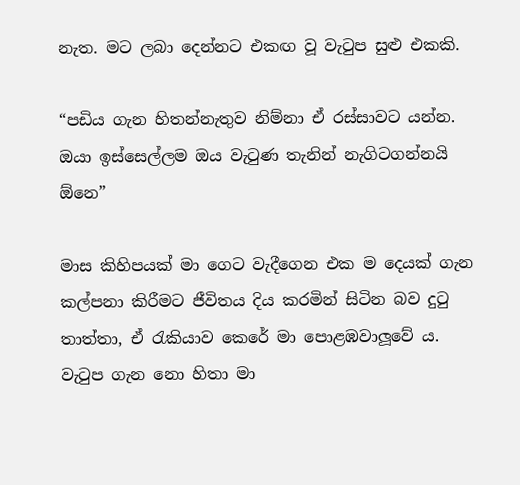නැත. මට ලබා දෙන්නට එකඟ වූ වැටුප සුළු එකකි.

“පඩිය ගැන හිතන්නැතුව නිම්නා ඒ රස්සාවට යන්න. ඔයා ඉස්සෙල්ලම ඔය වැටුණ තැනින් නැගිටගන්නයි ඕනෙ”

මාස කිහිපයක් මා ගෙට වැදීගෙන එක ම දෙයක් ගැන කල්පනා කිරීමට ජීවිතය දිය කරමින් සිටින බව දුටු තාත්තා, ඒ රැකියාව කෙරේ මා පොළඹවාලූවේ ය. වැටුප ගැන නො හිතා මා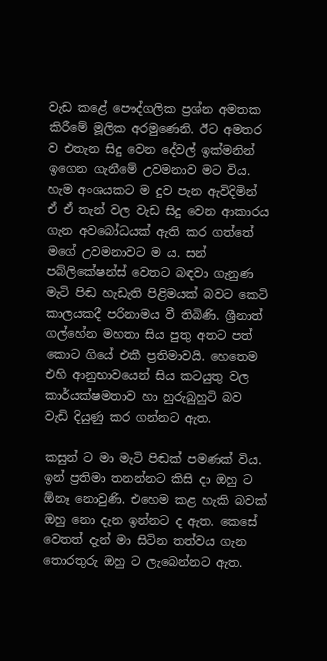වැඩ කළේ පෞද්ගලික ප්‍රශ්න අමතක කිරීමේ මූලික අරමුණෙනි. ඊට අමතර ව එතැන සිදු වෙන දේවල් ඉක්මනින් ඉගෙන ගැනීමේ උවමනාව මට විය. හැම අංශයකට ම දුව පැන ඇවිදිමින් ඒ ඒ තැන් වල වැඩ සිදු වෙන ආකාරය ගැන අවබෝධයක් ඇති කර ගත්තේ මගේ උවමනාවට ම ය. සන් පබ්ලිකේෂන්ස් වෙතට බඳවා ගැනුණ මැටි පිඬ හැඩැති පිළිමයක් බවට කෙටි කාලයකදී පරිනාමය වී තිබිණි. ශ්‍රීනාත් ගල්හේන මහතා සිය පුතු අතට පත් කොට ගියේ එකී ප්‍රතිමාවයි. හෙතෙම එහි ආනුභාවයෙන් සිය කටයුතු වල කාර්යක්ෂමතාව හා හුරුබුහුටි බව වැඩි දියුණු කර ගන්නට ඇත.

කසුන් ට මා මැටි පිඬක් පමණක් විය. ඉන් ප්‍රතිමා තනන්නට කිසි දා ඔහු ට ඕනෑ නොවුණි. එහෙම කළ හැකි බවක් ඔහු නො දැන ඉන්නට ද ඇත. කෙසේ වෙතත් දැන් මා සිටින තත්වය ගැන තොරතුරු ඔහු ට ලැබෙන්නට ඇත.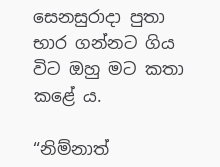සෙනසුරාදා පුතා භාර ගන්නට ගිය විට ඔහු මට කතා කළේ ය.

“නිම්නාත්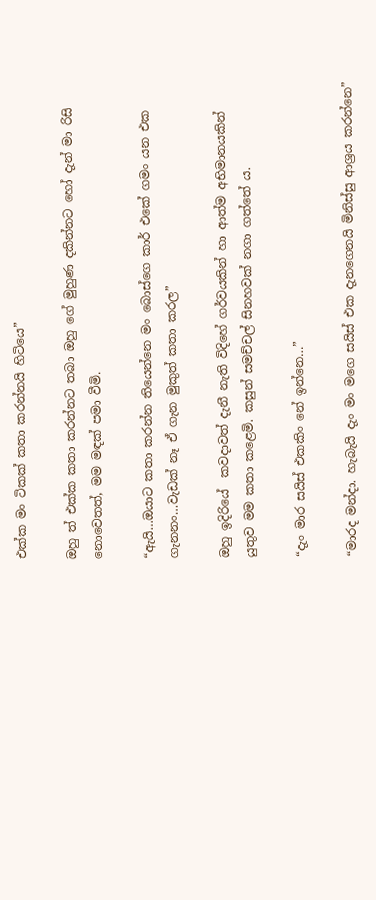එක්ක මං ටිකක් කතා කරන්නයි හිටියෙ”

ඔහු ත් එක්ක කතා කරන්නට තබා ඔහු ගේ මුහුණ දකින්නට හෝ දැන් මා රිසි නොවෙතත්, මම මඳක් පමා වීමි.

“ඇයි…ඔයාට කතා කරන්න තියෙන්නෙ මං බොස්ගෙ කාර් එකේ ගමං යන එක ගැනනං…වැඩක් නෑ ඒ ගැන මුකුත් කතා කරල”

ඔහු ඉදිරියේ  කවදාවත් දැනී නැති විදිහේ ගර්වයකින් හා ආත්ම අභිමානයකින් යුතුව මම කතා කළෙමි. කසුන් සමච්චල් සිනහවක් නගා ගත්තේ ය.

“දැං මාර සයිස් එකකිං නේ ඉන්නෙ…”

“මාරද මන්දා. හැබැයි දැං මං මගෙ සයිස් එක දැනගෙනයි මිනිස්සු ආශ්‍රය කරන්නෙ”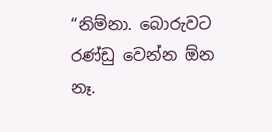“නිම්නා. බොරුවට රණ්ඩු වෙන්න ඕන නෑ.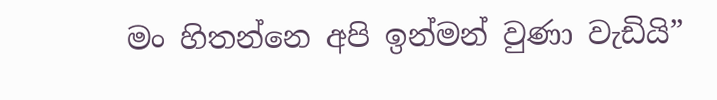මං හිතන්නෙ අපි ඉන්මන් වුණා වැඩියි”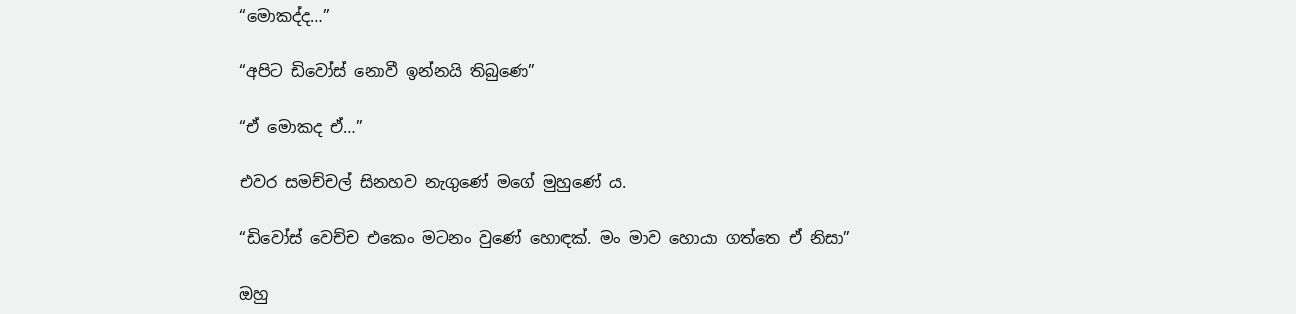“මොකද්ද…”

“අපිට ඩිවෝස් නොවී ඉන්නයි තිබුණෙ”

“ඒ මොකද ඒ…”

එවර සමච්චල් සිනහව නැගුණේ මගේ මුහුණේ ය.

“ඩිවෝස් වෙච්ච එකෙං මටනං වුණේ හොඳක්. මං මාව හොයා ගත්තෙ ඒ නිසා”

ඔහු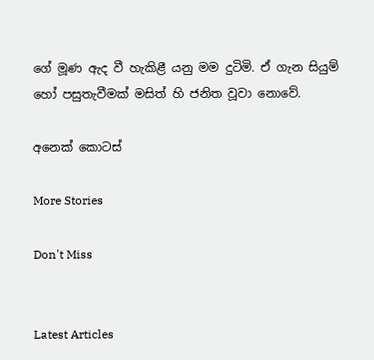ගේ මූණ ඇද වී හැකිළී යනු මම දුටිමි. ඒ ගැන සියුම් හෝ පසුතැවීමක් මසිත් හි ජනිත වූවා නොවේ.

අනෙක් කොටස්

More Stories

Don't Miss


Latest Articles